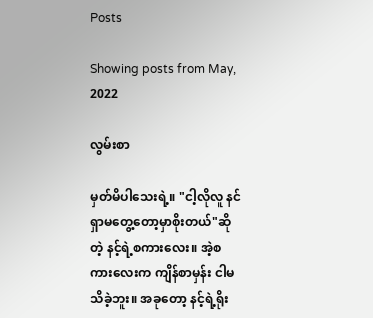Posts

Showing posts from May, 2022

လွမ်းစာ

မှတ်မိပါသေးရဲ့။ "ငါ့လိုလူ နင်ရှာမတွေ့တော့မှာစိုးတယ်"ဆိုတဲ့ နင့်ရဲ့စကားလေး။ အဲ့စကားလေးက ကျိန်စာမှန်း ငါမသိခဲ့ဘူး။ အခုတော့ နင့်ရဲ့ရိုး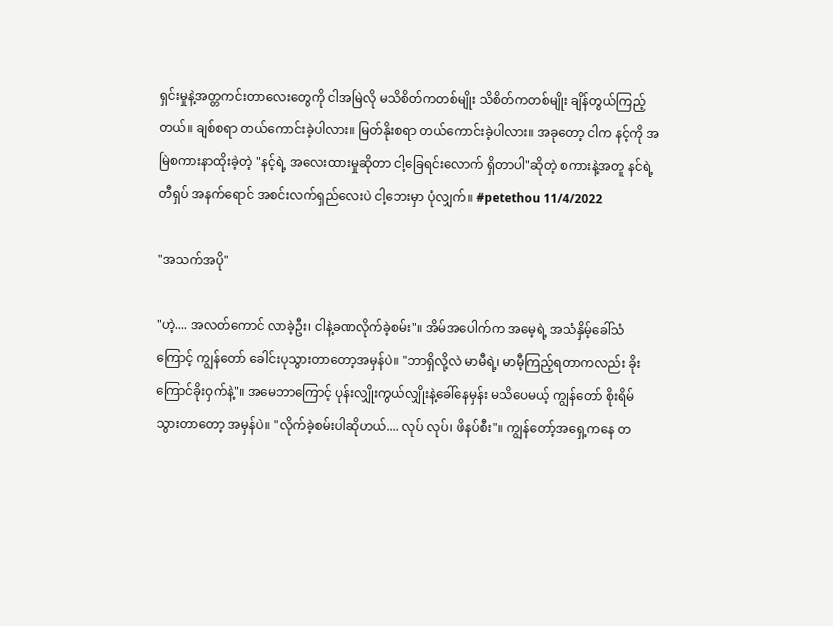ရှင်းမှုနဲ့အတ္တကင်းတာလေးတွေကို ငါအမြဲလို မသိစိတ်ကတစ်မျိုး သိစိတ်ကတစ်မျိုး ချိန်တွယ်ကြည့်တယ်။ ချစ်စရာ တယ်ကောင်းခဲ့ပါလား။ မြတ်နိုးစရာ တယ်ကောင်းခဲ့ပါလား။ အခုတော့ ငါက နင့်ကို အမြဲစကားနာထိုးခဲ့တဲ့ "နင့်ရဲ့ အလေးထားမှုဆိုတာ ငါ့ခြေရင်းလောက် ရှိတာပါ"ဆိုတဲ့ စကားနဲ့အတူ နင်ရဲ့ တီရှပ် အနက်ရောင် အစင်းလက်ရှည်လေးပဲ ငါ့ဘေးမှာ ပုံလျှက်။ #petethou 11/4/2022

"အသက်အပို"

"ဟဲ့.... အလတ်ကောင် လာခဲ့ဦး၊ ငါနဲ့ခဏလိုက်ခဲ့စမ်း"။ အိမ်အပေါက်က အမေ့ရဲ့ အသံနှိမ့်ခေါ်သံကြောင့် ကျွန်တော် ခေါင်းပုသွားတာတော့အမှန်ပဲ။ "ဘာရှိလို့လဲ မာမီရဲ့၊ မာမီ့ကြည့်ရတာကလည်း ခိုးကြောင်ခိုးဝှက်နဲ့"။ အမေဘာကြောင့် ပုန်းလျှိုးကွယ်လျှိုးနဲ့ခေါ်နေမှန်း မသိပေမယ့် ကျွန်တော် စိုးရိမ်သွားတာတော့ အမှန်ပဲ။ "လိုက်ခဲ့စမ်းပါဆိုဟယ်.... လုပ် လုပ်၊ ဖိနပ်စီး"။ ကျွန်တော့်အရှေ့ကနေ တ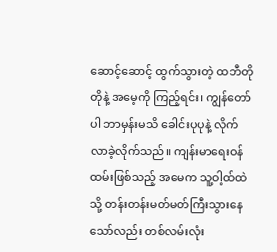ဆောင့်ဆောင့် ထွက်သွားတဲ့ ထဘီတိုတိုနဲ့ အမေ့ကို ကြည့်ရင်း၊ ကျွန်တော်ပါ ဘာမှန်းမသိ ခေါင်းပုပုနဲ့ လိုက်လာခဲ့လိုက်သည်။ ကျန်းမာရေးဝန်ထမ်းဖြစ်သည့် အမေက သူ့ဝါ့ထ်ထဲသို့ တန်းတန်းမတ်မတ်ကြီးသွားနေသော်လည်း တစ်လမ်းလုံး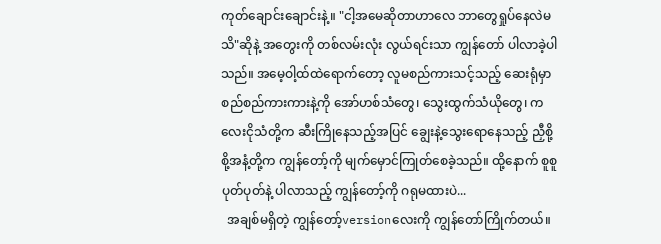ကုတ်ချောင်းချောင်းနဲ့။ "ငါ့အမေဆိုတာဟာလေ ဘာတွေရှုပ်နေလဲမသိ"ဆိုနဲ့ အတွေးကို တစ်လမ်းလုံး လွယ်ရင်းသာ ကျွန်တော် ပါလာခဲ့ပါသည်။ အမေ့ဝါ့ထ်ထဲရောက်တော့ လူမစည်ကားသင့်သည့် ဆေးရုံမှာ စည်စည်ကားကားနဲ့ကို အော်ဟစ်သံတွေ၊ သွေးထွက်သံယိုတွေ၊ ကလေးငိုသံတို့က ဆီးကြိုနေသည့်အပြင် ချွေးနဲ့သွေးရောနေသည့် ညှီစို့စို့အနံ့တို့က ကျွန်တော့်ကို မျက်မှောင်ကြုတ်စေခဲ့သည်။ ထို့နောက် စူစူပုတ်ပုတ်နဲ့ ပါလာသည့် ကျွန်တော့်ကို ဂရုမထားပဲ...
  အချစ်မရှိတဲ့ ကျွန်တော့်versionလေးကို ကျွန်တော်ကြိုက်တယ်။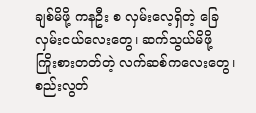ချစ်မိဖို့ ကနဦး စ လှမ်းလေ့ရှိတဲ့ ခြေလှမ်းငယ်လေးတွေ၊ ဆက်သွယ်မိဖို့ ကြိုးစားတတ်တဲ့ လက်ဆစ်ကလေးတွေ၊ စည်းလွတ်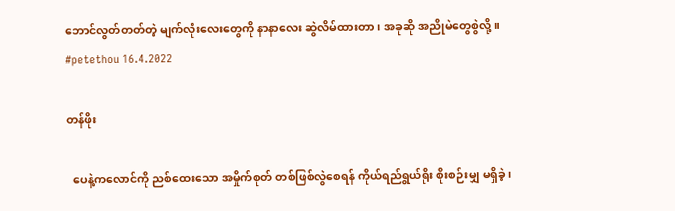ဘောင်လွတ်တတ်တဲ့ မျက်လုံးလေးတွေကို နာနာလေး ဆွဲလိမ်ထားတာ၊ အခုဆို အညိုမဲတွေစွဲလို့။ #petethou 16.4.2022

တန်ဖိုး

  ပေနဲ့ကလောင်ကို ညစ်ထေးသော အမှိုက်စုတ် တစ်ဖြစ်လွဲစေရန် ကိုယ်ရည်ရွယ်ရိုး စိုးစဉ်းမျှ မရှိခဲ့၊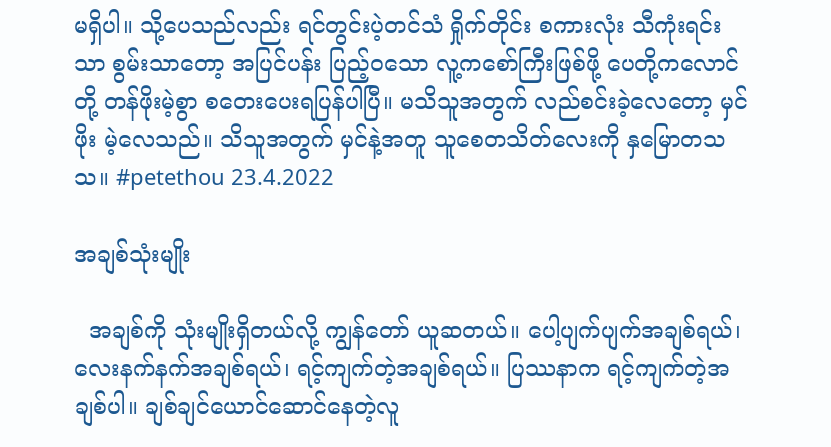မရှိပါ။ သို့ပေသည်လည်း ရင်တွင်းပဲ့တင်သံ ရှိုက်တိုင်း စကားလုံး သီကုံးရင်းသာ စွမ်းသာတော့ အပြင်ပန်း ပြည့်ဝသော လူ့ကစော်ကြီးဖြစ်ဖို့ ပေတို့ကလောင်တို့ တန်ဖိုးမဲ့စွာ စတေးပေးရပြန်ပါပြီ။ မသိသူအတွက် လည်စင်းခဲ့လေတော့ မှင်ဖိုး မဲ့လေသည်။ သိသူအတွက် မှင်နဲ့အတူ သူစေတသိတ်လေးကို နှမြောတသသ။ #petethou 23.4.2022

အချစ်သုံးမျိုး

  အချစ်ကို သုံးမျိုးရှိတယ်လို့ ကျွန်တော် ယူဆတယ်။ ပေါ့ပျက်ပျက်အချစ်ရယ်၊ လေးနက်နက်အချစ်ရယ်၊ ရင့်ကျက်တဲ့အချစ်ရယ်။ ပြဿနာက ရင့်ကျက်တဲ့အချစ်ပါ။ ချစ်ချင်ယောင်ဆောင်နေတဲ့လူ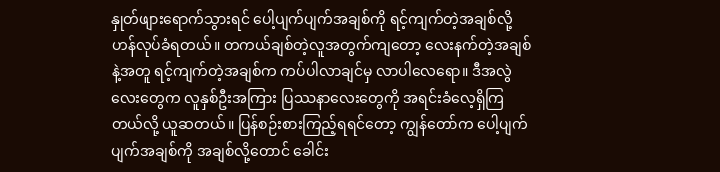နှုတ်ဖျားရောက်သွားရင် ပေါ့ပျက်ပျက်အချစ်ကို ရင့်ကျက်တဲ့အချစ်လို့ ဟန်လုပ်ခံရတယ်။ တကယ်ချစ်တဲ့လူအတွက်ကျတော့ လေးနက်တဲ့အချစ်နဲ့အတူ ရင့်ကျက်တဲ့အချစ်က ကပ်ပါလာချင်မှ လာပါလေရော။ ဒီအလွဲလေးတွေက လူနှစ်ဦးအကြား ပြဿနာလေးတွေကို အရင်းခံလေ့ရှိကြတယ်လို့ ယူဆတယ်။ ပြန်စဉ်းစားကြည့်ရရင်တော့ ကျွန်တော်က ပေါ့ပျက်ပျက်အချစ်ကို အချစ်လို့တောင် ခေါင်း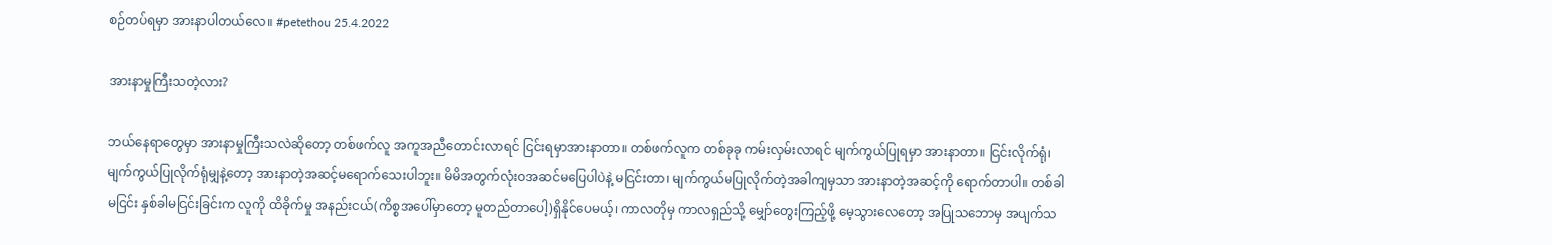စဉ်တပ်ရမှာ အားနာပါတယ်လေ။ #petethou 25.4.2022

အားနာမှုကြီးသတဲ့လား?

ဘယ်နေရာတွေမှာ အားနာမှုကြီးသလဲဆိုတော့ တစ်ဖက်လူ အကူအညီတောင်းလာရင် ငြင်းရမှာအားနာတာ။ တစ်ဖက်လူက တစ်ခုခု ကမ်းလှမ်းလာရင် မျက်ကွယ်ပြုရမှာ အားနာတာ။ ငြင်းလိုက်ရုံ၊ မျက်ကွယ်ပြုလိုက်ရုံမျှနဲ့တော့ အားနာတဲ့အဆင့်မရောက်သေးပါဘူး။ မိမိအတွက်လုံးဝအဆင်မပြေပါပဲနဲ့ မငြင်းတာ၊ မျက်ကွယ်မပြုလိုက်တဲ့အခါကျမှသာ အားနာတဲ့အဆင့်ကို ရောက်တာပါ။ တစ်ခါမငြင်း နှစ်ခါမငြင်းခြင်းက လူကို ထိခိုက်မှု အနည်းငယ်(ကိစ္စအပေါ်မှာတော့ မူတည်တာပေါ့)ရှိနိုင်ပေမယ့်၊ ကာလတိုမှ ကာလရှည်သို့ မျှော်တွေးကြည့်ဖို့ မေ့သွားလေတော့ အပြုသဘောမှ အပျက်သ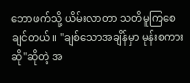ဘောဖက်သို့ ယိမ်းလာတာ သတိမူကြစေချင်တယ်။ "ချစ်သောအချိန်မှာ မုန်းစကားဆို"ဆိုတဲ့ အ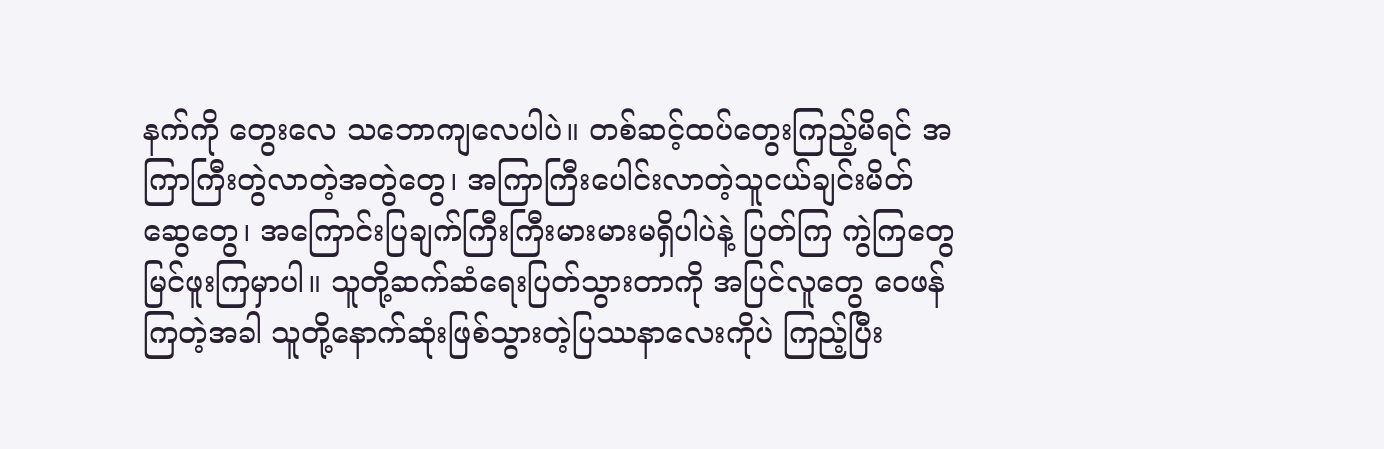နက်ကို တွေးလေ သဘောကျလေပါပဲ။ တစ်ဆင့်ထပ်တွေးကြည့်မိရင် အကြာကြီးတွဲလာတဲ့အတွဲတွေ၊ အကြာကြီးပေါင်းလာတဲ့သူငယ်ချင်းမိတ်ဆွေတွေ၊ အကြောင်းပြချက်ကြီးကြီးမားမားမရှိပါပဲနဲ့ ပြတ်ကြ ကွဲကြတွေ မြင်ဖူးကြမှာပါ။ သူတို့ဆက်ဆံရေးပြတ်သွားတာကို အပြင်လူတွေ ဝေဖန်ကြတဲ့အခါ သူတို့နောက်ဆုံးဖြစ်သွားတဲ့ပြဿနာလေးကိုပဲ ကြည့်ပြီး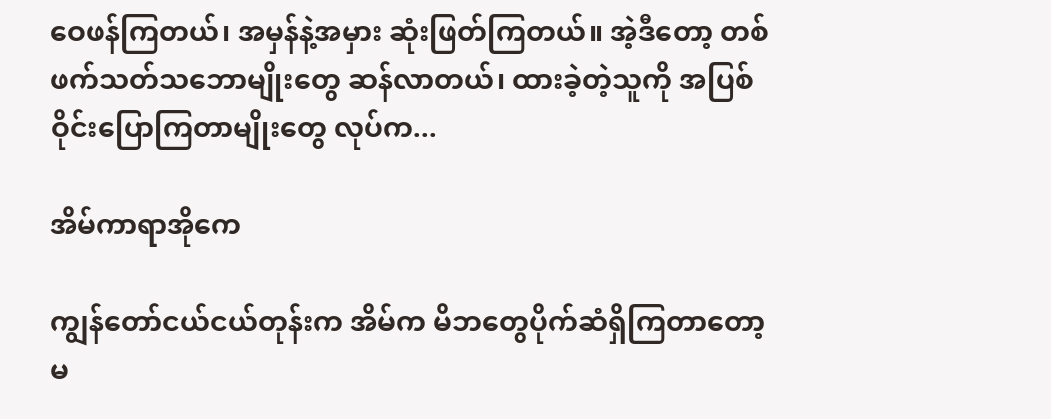ဝေဖန်ကြတယ်၊ အမှန်နဲ့အမှား ဆုံးဖြတ်ကြတယ်။ အဲ့ဒီတော့ တစ်ဖက်သတ်သဘောမျိုးတွေ ဆန်လာတယ်၊ ထားခဲ့တဲ့သူကို အပြစ်ဝိုင်းပြောကြတာမျိုးတွေ လုပ်က...

အိမ်ကာရာအိုကေ

ကျွန်တော်ငယ်ငယ်တုန်းက အိမ်က မိဘတွေပိုက်ဆံရှိကြတာတော့ မ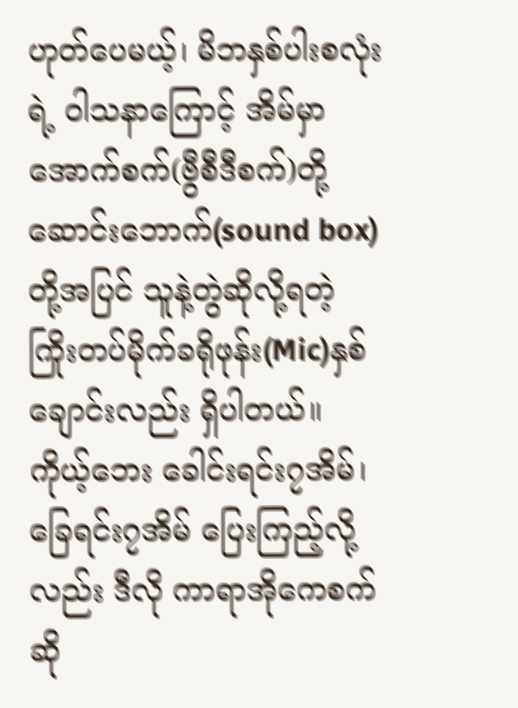ဟုတ်ပေမယ့်၊ မိဘနှစ်ပါးစလုံးရဲ့ ဝါသနာကြောင့် အိမ်မှာ အောက်စက်(ဗွီစီဒီစက်)တို့ ဆောင်းဘောက်(sound box)တို့အပြင် သူနဲ့တွဲဆိုလို့ရတဲ့ ကြိုးတပ်မိုက်ခရိုဖုန်း(Mic)နှစ်ချောင်းလည်း ရှိပါတယ်။ ကိုယ့်ဘေး ခေါင်းရင်း၇အိမ်၊ခြေရင်း၇အိမ် ပြေးကြည့်လို့လည်း ဒီလို ကာရာအိုကေစက်ဆို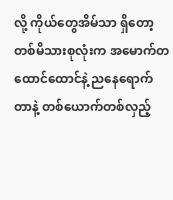လို့ ကိုယ်တွေအိမ်သာ ရှိတော့ တစ်မိသားစုလုံးက အမောက်တထောင်ထောင်နဲ့ ညနေရောက်တာနဲ့ တစ်ယောက်တစ်လှည့်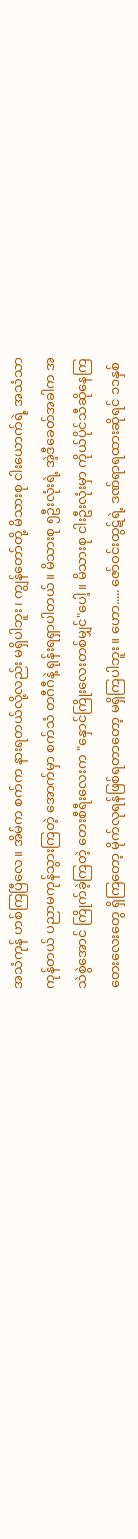အသံကုန် ဟစ်ကြပြီလေ။ အိမ်က စက်က နားရတယ်လို့လည်း မရှိပါဘူး၊ ကျွန်တော်တို့ မိသားစု ငါးယောက်ရဲ့ အသံသာကုန်တယ် ပညာမကုန်သွားကြတဲ့ အောက်မှာ စက်သံ တဂီဂီနဲ့ ရုန်းရရှာပါတယ်။ မိသားစု ၅ဦးလုံးရဲ့ အဲ့ဒီခေတ်အခါက အသဲစွဲအောင် ကြိုက်ခဲ့ကြတဲ့ တေးစီရီးလေးက "နှောင်ကြိုးလေးတစ်မျှင်"ပေါ့။ မိသားစု ငါးဦးလုံးမှာ ကိုယ်ပိုင်သီဆိုနေကြတေးလေးတွေ ရှိကြတော့ မိုက်လုရန်ဖြစ်ရတာတော့ မရှိကြပါဘူး။ ဟော..... ဇော်ဝင်းထွဋ်ရဲ့ ဒဏ်ရာရထားဆိုရင် ၁၁နှစ်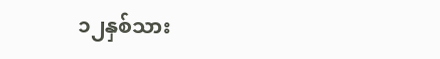၁၂နှစ်သား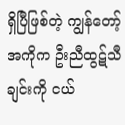ရှိပြီဖြစ်တဲ့ ကျွန်တော့်အကိုက ဦးညီထွဋ်သီချင်းကို ငယ်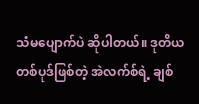သံမပျောက်ပဲ ဆိုပါတယ်။ ဒုတိယတစ်ပုဒ်ဖြစ်တဲ့ အဲလက်စ်ရဲ့ ချစ်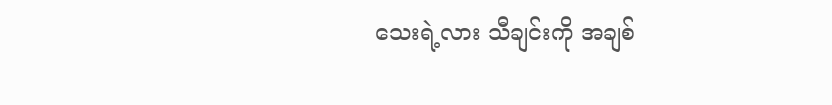သေးရဲ့လား သီချင်းကို အချစ်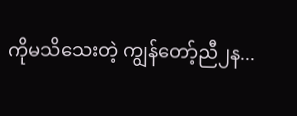ကိုမသိသေးတဲ့ ကျွန်တော့်ညီ၂န...